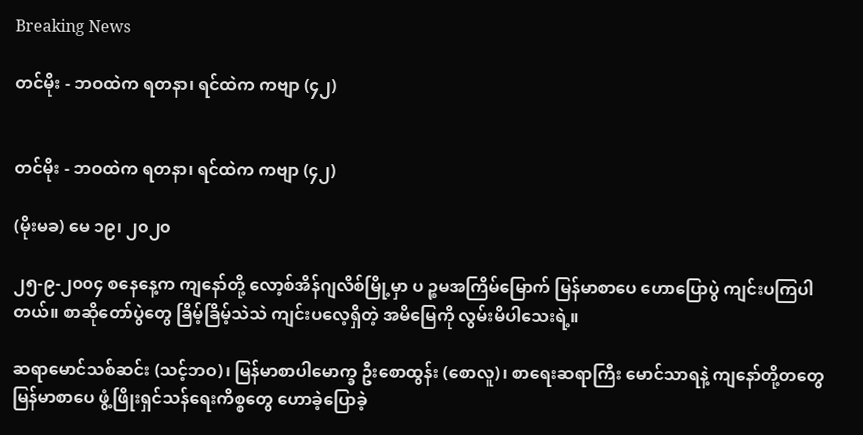Breaking News

တင်မိုး - ဘဝထဲက ရတနာ၊ ရင်ထဲက ကဗျာ (၄၂)


တင်မိုး - ဘဝထဲက ရတနာ၊ ရင်ထဲက ကဗျာ (၄၂)

(မိုးမခ) မေ ၁၉၊ ၂၀၂၀

၂၅-၉-၂၀၀၄ စနေနေ့က ကျနော်တို့ လော့စ်အိန်ဂျလိစ်မြို့မှာ ပ ဉ္စမအကြိမ်မြောက် မြန်မာစာပေ ဟောပြောပွဲ ကျင်းပကြပါတယ်။ စာဆိုတော်ပွဲတွေ ခြိမ့်ခြိမ့်သဲသဲ ကျင်းပလေ့ရှိတဲ့ အမိမြေကို လွမ်းမိပါသေးရဲ့။

ဆရာမောင်သစ်ဆင်း (သင့်ဘဝ)၊ မြန်မာစာပါမောက္ခ ဦးစောထွန်း (စောလူ)၊ စာရေးဆရာကြီး မောင်သာရနဲ့ ကျနော်တို့တတွေ မြန်မာစာပေ ဖွံ့ဖြိုးရှင်သန်ရေးကိစ္စတွေ ဟောခဲ့ပြောခဲ့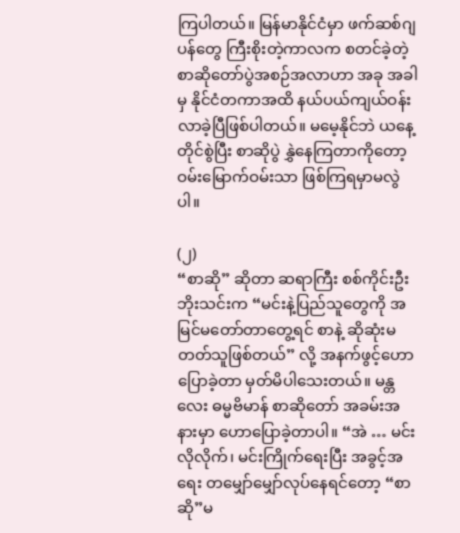ကြပါတယ်။ မြန်မာနိုင်ငံမှာ ဖက်ဆစ်ဂျပန်တွေ ကြီးစိုးတဲ့ကာလက စတင်ခဲ့တဲ့ စာဆိုတော်ပွဲအစဉ်အလာဟာ အခု အခါမှ နိုင်ငံတကာအထိ နယ်ပယ်ကျယ်ဝန်းလာခဲ့ပြီဖြစ်ပါတယ်။ မမေ့နိုင်ဘဲ ယနေ့တိုင်စွဲပြီး စာဆိုပွဲ နွှဲနေကြတာကိုတော့ ဝမ်းမြောက်ဝမ်းသာ ဖြစ်ကြရမှာမလွဲပါ။

(၂)
“စာဆို” ဆိုတာ ဆရာကြီး စစ်ကိုင်းဦးဘိုးသင်းက “မင်းနဲ့ပြည်သူတွေကို အမြင်မတော်တာတွေ့ရင် စာနဲ့ ဆိုဆုံးမတတ်သူဖြစ်တယ်” လို့ အနက်ဖွင့်ဟောပြောခဲ့တာ မှတ်မိပါသေးတယ်။ မန္တလေး ဓမ္မဗိမာန် စာဆိုတော် အခမ်းအနားမှာ ဟောပြောခဲ့တာပါ။ “အဲ … မင်းလိုလိုက်၊ မင်းကြိုက်ရေးပြီး အခွင့်အရေး တမျှော်မျှော်လုပ်နေရင်တော့ “စာဆို”မ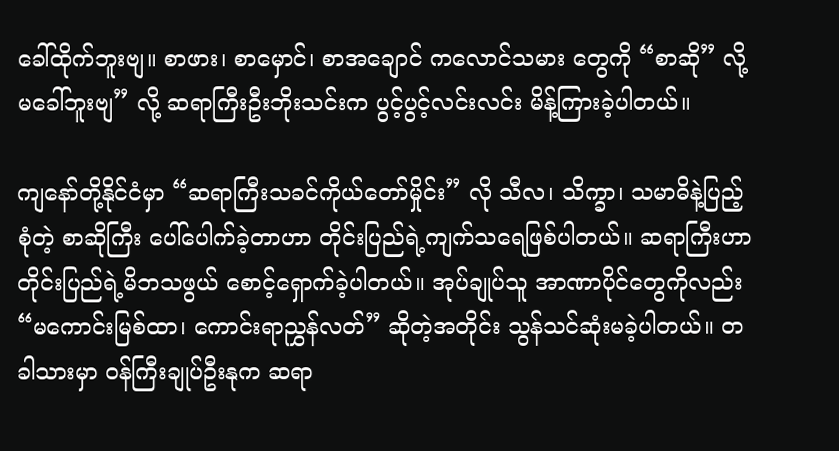ခေါ်ထိုက်ဘူးဗျ။ စာဖား၊ စာမှောင်၊ စာအချောင် ကလောင်သမား တွေကို “စာဆို” လို့မခေါ်ဘူးဗျ” လို့ ဆရာကြီးဦးဘိုးသင်းက ပွင့်ပွင့်လင်းလင်း မိန့်ကြားခဲ့ပါတယ်။

ကျနော်တို့နိုင်ငံမှာ “ဆရာကြီးသခင်ကိုယ်တော်မှိုင်း” လို သီလ၊ သိက္ခာ၊ သမာဓိနဲ့ပြည့်စုံတဲ့ စာဆိုကြီး ပေါ်ပေါက်ခဲ့တာဟာ တိုင်းပြည်ရဲ့ကျက်သရေဖြစ်ပါတယ်။ ဆရာကြီးဟာ တိုင်းပြည်ရဲ့မိဘသဖွယ် စောင့်ရှောက်ခဲ့ပါတယ်။ အုပ်ချုပ်သူ အာဏာပိုင်တွေကိုလည်း “မကောင်းမြစ်ထာ၊ ကောင်းရာညွှန်လတ်” ဆိုတဲ့အတိုင်း သွန်သင်ဆုံးမခဲ့ပါတယ်။ တခါသားမှာ ဝန်ကြီးချုပ်ဦးနုက ဆရာ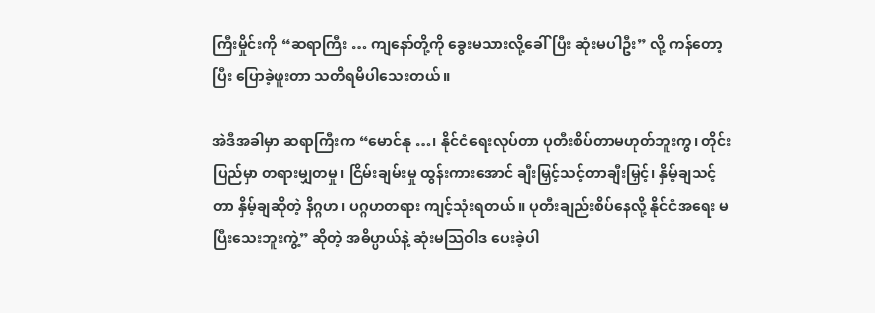ကြီးမှိုင်းကို “ဆရာကြီး … ကျနော်တို့ကို ခွေးမသားလို့ခေါ်ပြီး ဆုံးမပါဦး” လို့ ကန်တော့ပြီး ပြောခဲ့ဖူးတာ သတိရမိပါသေးတယ်။

အဲဒီအခါမှာ ဆရာကြီးက “မောင်နု …၊ နိုင်ငံရေးလုပ်တာ ပုတီးစိပ်တာမဟုတ်ဘူးကွ၊ တိုင်းပြည်မှာ တရားမျှတမှု၊ ငြိမ်းချမ်းမှု ထွန်းကားအောင် ချီးမြှင့်သင့်တာချီးမြှင့်၊ နှိမ့်ချသင့်တာ နှိမ့်ချဆိုတဲ့ နိဂ္ဂဟ၊ ပဂ္ဂဟတရား ကျင့်သုံးရတယ်။ ပုတီးချည်းစိပ်နေလို့ နိုင်ငံအရေး မပြီးသေးဘူးကွဲ့” ဆိုတဲ့ အဓိပ္ပာယ်နဲ့ ဆုံးမသြဝါဒ ပေးခဲ့ပါ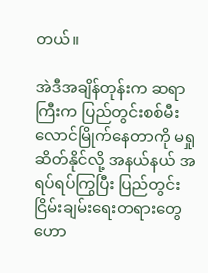တယ်။

အဲဒီအချိန်တုန်းက ဆရာကြီးက ပြည်တွင်းစစ်မီးလောင်မြိုက်နေတာကို မရှုဆိတ်နိုင်လို့ အနယ်နယ် အရပ်ရပ်ကြွပြီး ပြည်တွင်းငြိမ်းချမ်းရေးတရားတွေ ဟော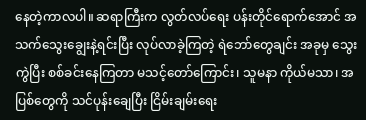နေတဲ့ကာလပါ။ ဆရာကြီးက လွတ်လပ်ရေး ပန်းတိုင်ရောက်အောင် အသက်သွေးချွေးနဲ့ရင်းပြီး လုပ်လာခဲ့ကြတဲ့ ရဲဘော်တွေချင်း အခုမှ သွေးကွဲပြီး စစ်ခင်းနေကြတာ မသင့်တော်ကြောင်း၊ သူမနာ ကိုယ်မသာ၊ အပြစ်တွေကို သင်ပုန်းချေပြီး ငြိမ်းချမ်းရေး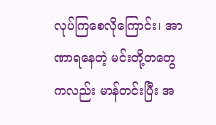လုပ်ကြစေလိုကြောင်း၊ အာဏာရနေတဲ့ မင်းတို့တတွေကလည်း မာန်တင်းပြီး အ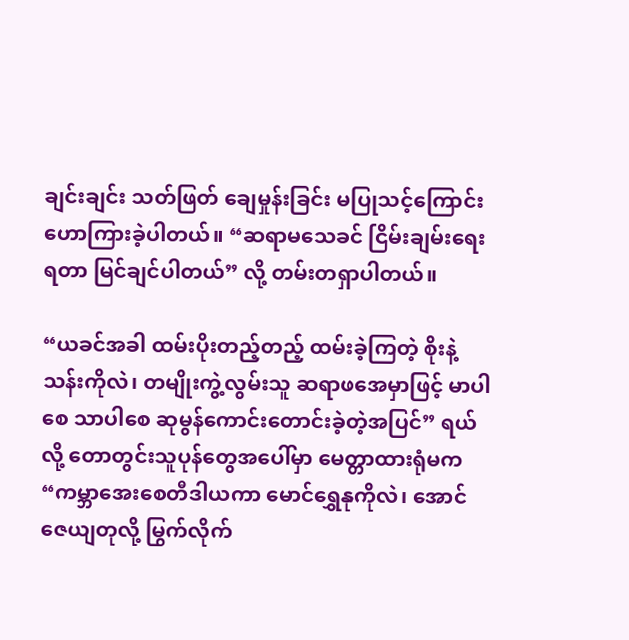ချင်းချင်း သတ်ဖြတ် ချေမှုန်းခြင်း မပြုသင့်ကြောင်း ဟောကြားခဲ့ပါတယ်။ “ဆရာမသေခင် ငြိမ်းချမ်းရေးရတာ မြင်ချင်ပါတယ်” လို့ တမ်းတရှာပါတယ်။

“ယခင်အခါ ထမ်းပိုးတည့်တည့် ထမ်းခဲ့ကြတဲ့ စိုးနဲ့သန်းကိုလဲ၊ တမျိုးကွဲ့လွမ်းသူ ဆရာဖအေမှာဖြင့် မာပါစေ သာပါစေ ဆုမွန်ကောင်းတောင်းခဲ့တဲ့အပြင်” ရယ်လို့ တောတွင်းသူပုန်တွေအပေါ်မှာ မေတ္တာထားရုံမက “ကမ္ဘာအေးစေတီဒါယကာ မောင်ရွှေနုကိုလဲ၊ အောင်ဇေယျတုလို့ မြွက်လိုက်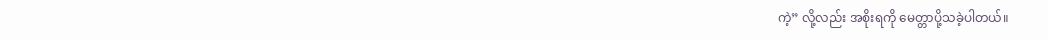ကဲ့” လို့လည်း အစိုးရကို မေတ္တာပို့သခဲ့ပါတယ်။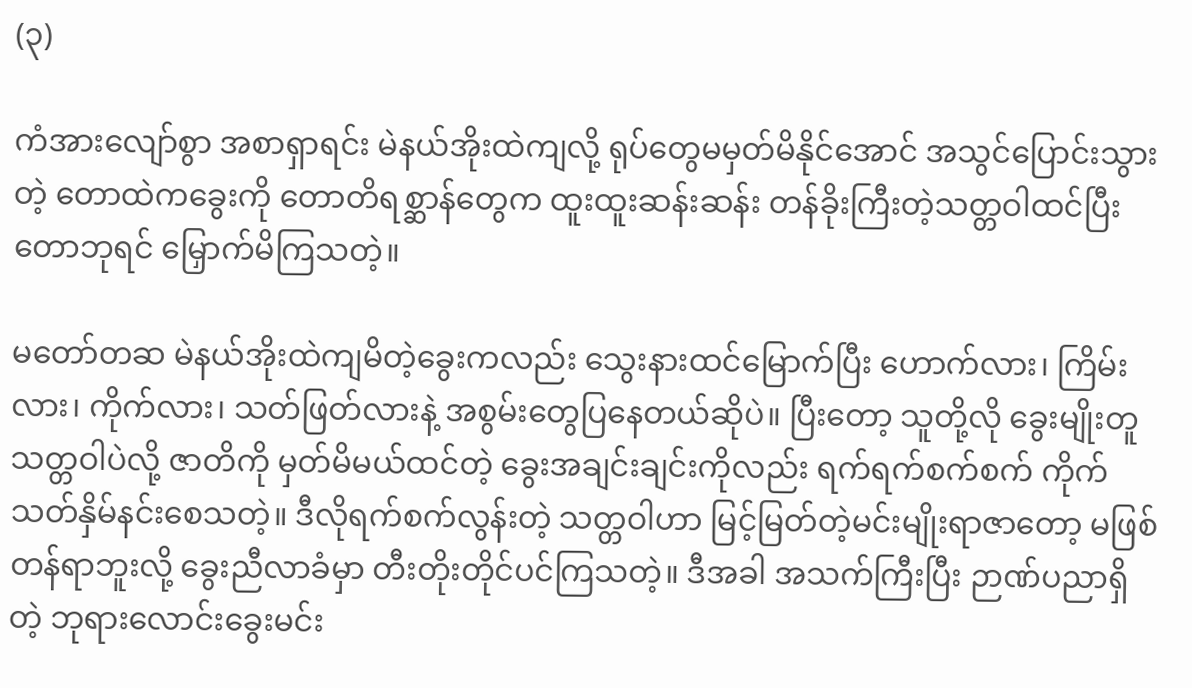(၃)

ကံအားလျော်စွာ အစာရှာရင်း မဲနယ်အိုးထဲကျလို့ ရုပ်တွေမမှတ်မိနိုင်အောင် အသွင်ပြောင်းသွားတဲ့ တောထဲကခွေးကို တောတိရစ္ဆာန်တွေက ထူးထူးဆန်းဆန်း တန်ခိုးကြီးတဲ့သတ္တဝါထင်ပြီး တောဘုရင် မြှောက်မိကြသတဲ့။

မတော်တဆ မဲနယ်အိုးထဲကျမိတဲ့ခွေးကလည်း သွေးနားထင်မြောက်ပြီး ဟောက်လား၊ ကြိမ်းလား၊ ကိုက်လား၊ သတ်ဖြတ်လားနဲ့ အစွမ်းတွေပြနေတယ်ဆိုပဲ။ ပြီးတော့ သူတို့လို ခွေးမျိုးတူသတ္တဝါပဲလို့ ဇာတိကို မှတ်မိမယ်ထင်တဲ့ ခွေးအချင်းချင်းကိုလည်း ရက်ရက်စက်စက် ကိုက်သတ်နှိမ်နင်းစေသတဲ့။ ဒီလိုရက်စက်လွန်းတဲ့ သတ္တဝါဟာ မြင့်မြတ်တဲ့မင်းမျိုးရာဇာတော့ မဖြစ်တန်ရာဘူးလို့ ခွေးညီလာခံမှာ တီးတိုးတိုင်ပင်ကြသတဲ့။ ဒီအခါ အသက်ကြီးပြီး ဉာဏ်ပညာရှိတဲ့ ဘုရားလောင်းခွေးမင်း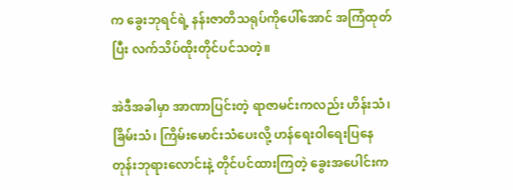က ခွေးဘုရင်ရဲ့ နန်းဇာတိသရုပ်ကိုပေါ်အောင် အကြံထုတ်ပြီး လက်သိပ်ထိုးတိုင်ပင်သတဲ့။

အဲဒီအခါမှာ အာဏာပြင်းတဲ့ ရာဇာမင်းကလည်း ဟိန်းသံ၊ ခြိမ်းသံ၊ ကြိမ်းမောင်းသံပေးလို့ ဟန်ရေးဝါရေးပြနေတုန်းဘုရားလောင်းနဲ့ တိုင်ပင်ထားကြတဲ့ ခွေးအပေါင်းက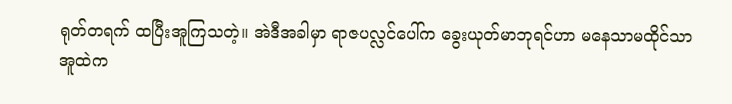ရုတ်တရက် ထပြီးအူကြသတဲ့။ အဲဒီအခါမှာ ရာဇပလ္လင်ပေါ်က ခွေးယုတ်မာဘုရင်ဟာ မနေသာမထိုင်သာ အူထဲက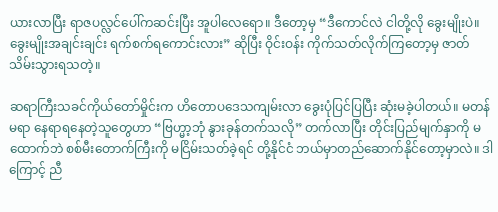ယားလာပြီး ရာဇပလ္လင်ပေါ်ကဆင်းပြီး အူပါလေရော။ ဒီတော့မှ “ဒီကောင်လဲ ငါတို့လို ခွေးမျိုးပဲ။ ခွေးမျိုးအချင်းချင်း ရက်စက်ရကောင်းလား” ဆိုပြီး ဝိုင်းဝန်း ကိုက်သတ်လိုက်ကြတော့မှ ဇာတ်သိမ်းသွားရသတဲ့။

ဆရာကြီးသခင်ကိုယ်တော်မှိုင်းက ဟိတောပဒေသကျမ်းလာ ခွေးပုံပြင်ပြပြီး ဆုံးမခဲ့ပါတယ်။ မတန်မရာ နေရာရနေတဲ့သူတွေဟာ “ဗြဟ္မာ့ဘုံ နွားခုန်တက်သလို” တက်လာပြီး တိုင်းပြည်မျက်နှာကို မထောက်ဘဲ စစ်မီးတောက်ကြီးကို မငြိမ်းသတ်ခဲ့ရင် တို့နိုင်ငံ ဘယ်မှာတည်ဆောက်နိုင်တော့မှာလဲ။ ဒါကြောင့် ညီ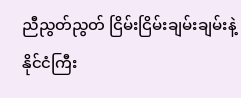ညီညွတ်ညွတ် ငြိမ်းငြိမ်းချမ်းချမ်းနဲ့ နိုင်ငံကြီး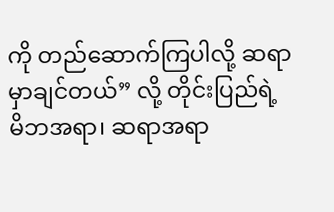ကို တည်ဆောက်ကြပါလို့ ဆရာမှာချင်တယ်” လို့ တိုင်းပြည်ရဲ့ မိဘအရာ၊ ဆရာအရာ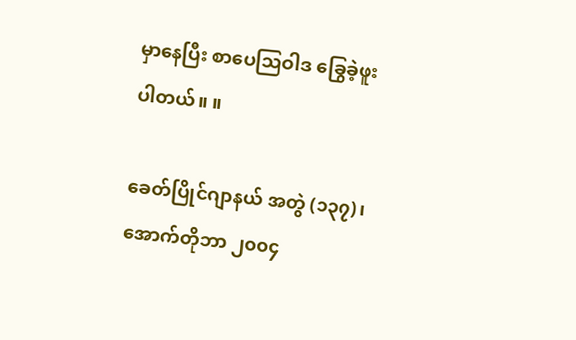မှာနေပြီး စာပေသြဝါဒ ခြွေခဲ့ဖူးပါတယ်။ ။

ခေတ်ပြိုင်ဂျာနယ် အတွဲ (၁၃၇)၊ အောက်တိုဘာ ၂၀၀၄